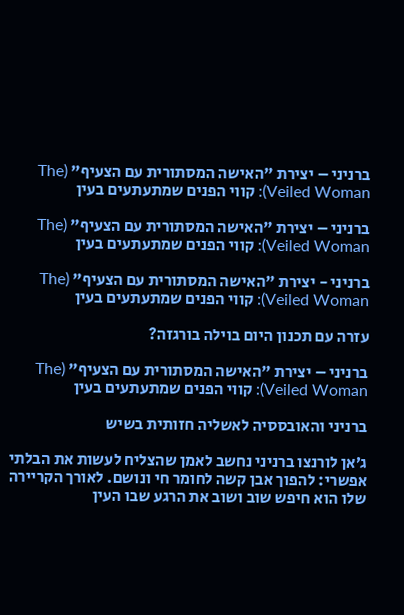ברניני – יצירת "האישה המסתורית עם הצעיף" (The Veiled Woman): קווי הפנים שמתעתעים בעין

ברניני – יצירת "האישה המסתורית עם הצעיף" (The Veiled Woman): קווי הפנים שמתעתעים בעין

ברניני - יצירת "האישה המסתורית עם הצעיף" (The Veiled Woman): קווי הפנים שמתעתעים בעין

עזרה עם תכנון היום בוילה בורגזה?

ברניני – יצירת "האישה המסתורית עם הצעיף" (The Veiled Woman): קווי הפנים שמתעתעים בעין

ברניני והאובססיה לאשליה חזותית בשיש

ג’אן לורנצו ברניני נחשב לאמן שהצליח לעשות את הבלתי אפשרי: להפוך אבן קשה לחומר חי ונושם. לאורך הקריירה שלו הוא חיפש שוב ושוב את הרגע שבו העין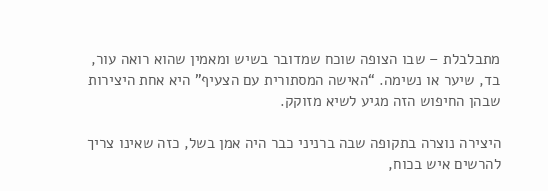מתבלבלת – שבו הצופה שוכח שמדובר בשיש ומאמין שהוא רואה עור, בד, שיער או נשימה. “האישה המסתורית עם הצעיף” היא אחת היצירות שבהן החיפוש הזה מגיע לשיא מזוקק.

היצירה נוצרה בתקופה שבה ברניני כבר היה אמן בשל, כזה שאינו צריך להרשים איש בכוח,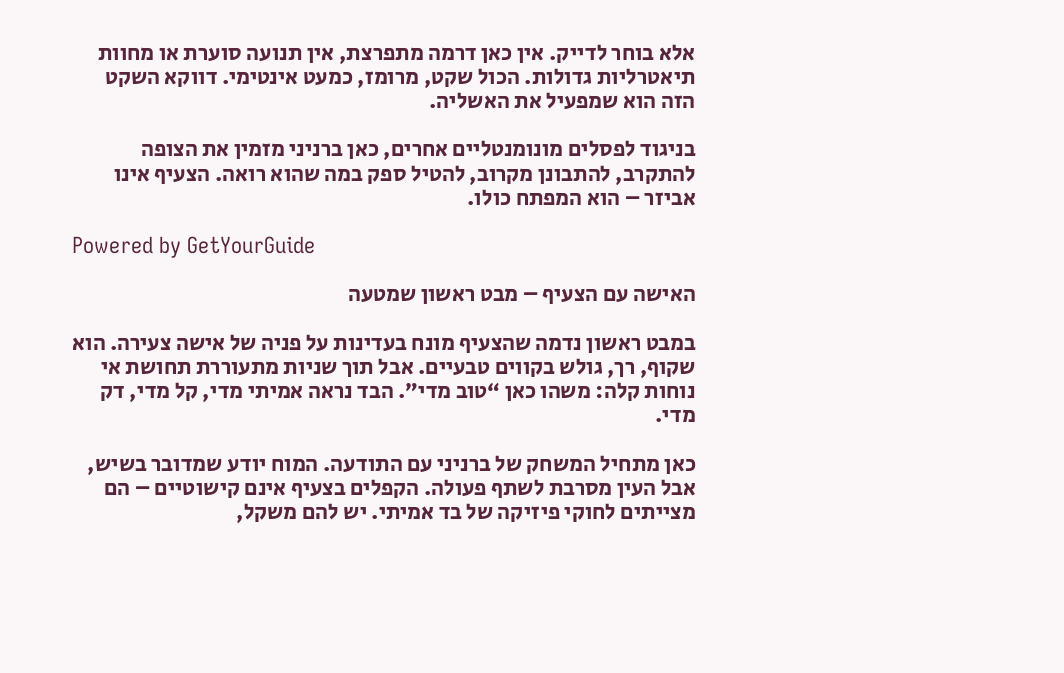אלא בוחר לדייק. אין כאן דרמה מתפרצת, אין תנועה סוערת או מחוות תיאטרליות גדולות. הכול שקט, מרומז, כמעט אינטימי. דווקא השקט הזה הוא שמפעיל את האשליה.

בניגוד לפסלים מונומנטליים אחרים, כאן ברניני מזמין את הצופה להתקרב, להתבונן מקרוב, להטיל ספק במה שהוא רואה. הצעיף אינו אביזר – הוא המפתח כולו.

Powered by GetYourGuide

האישה עם הצעיף – מבט ראשון שמטעה

במבט ראשון נדמה שהצעיף מונח בעדינות על פניה של אישה צעירה. הוא שקוף, רך, גולש בקווים טבעיים. אבל תוך שניות מתעוררת תחושת אי נוחות קלה: משהו כאן “טוב מדי”. הבד נראה אמיתי מדי, קל מדי, דק מדי.

כאן מתחיל המשחק של ברניני עם התודעה. המוח יודע שמדובר בשיש, אבל העין מסרבת לשתף פעולה. הקפלים בצעיף אינם קישוטיים – הם מצייתים לחוקי פיזיקה של בד אמיתי. יש להם משקל,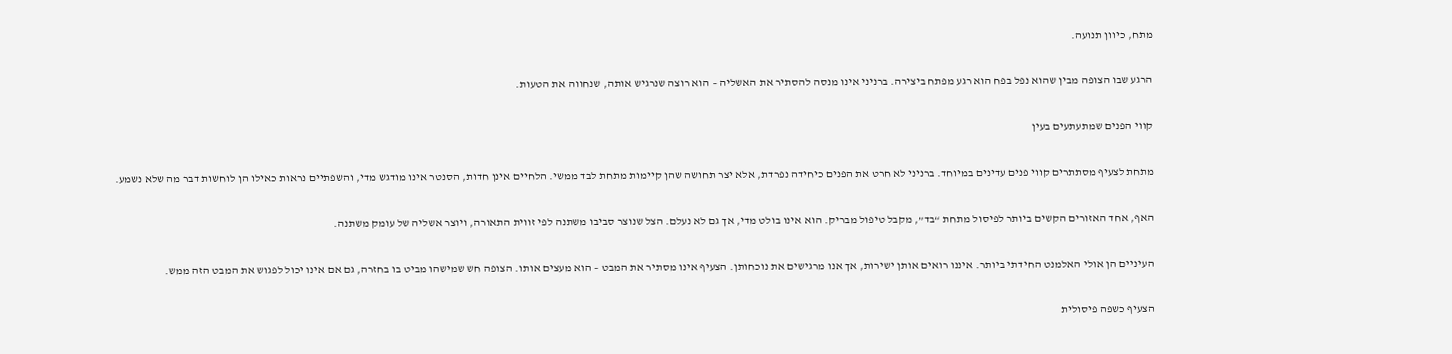מתח, כיוון תנועה.

הרגע שבו הצופה מבין שהוא נפל בפח הוא רגע מפתח ביצירה. ברניני אינו מנסה להסתיר את האשליה – הוא רוצה שנרגיש אותה, שנחווה את הטעות.

קווי הפנים שמתעתעים בעין

מתחת לצעיף מסתתרים קווי פנים עדינים במיוחד. ברניני לא חרט את הפנים כיחידה נפרדת, אלא יצר תחושה שהן קיימות מתחת לבד ממשי. הלחיים אינן חדות, הסנטר אינו מודגש מדי, והשפתיים נראות כאילו הן לוחשות דבר מה שלא נשמע.

האף, אחד האזורים הקשים ביותר לפיסול מתחת “בד”, מקבל טיפול מבריק. הוא אינו בולט מדי, אך גם לא נעלם. הצל שנוצר סביבו משתנה לפי זווית התאורה, ויוצר אשליה של עומק משתנה.

העיניים הן אולי האלמנט החידתי ביותר. איננו רואים אותן ישירות, אך אנו מרגישים את נוכחותן. הצעיף אינו מסתיר את המבט – הוא מעצים אותו. הצופה חש שמישהו מביט בו בחזרה, גם אם אינו יכול לפגוש את המבט הזה ממש.

הצעיף כשפה פיסולית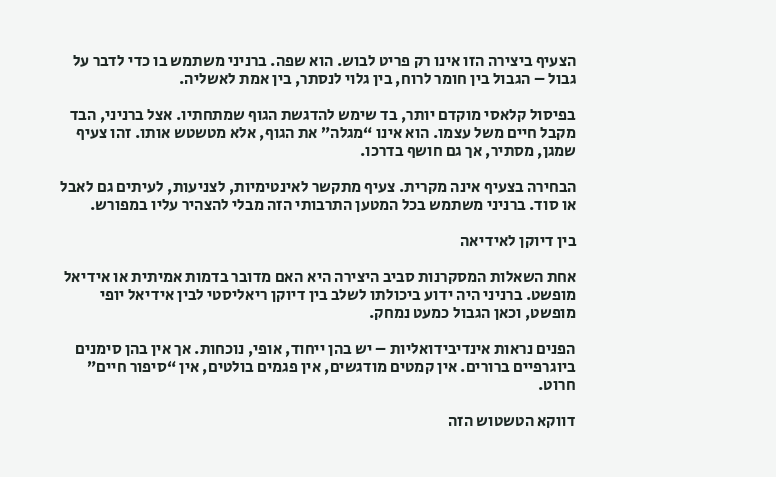הצעיף ביצירה הזו אינו רק פריט לבוש. הוא שפה. ברניני משתמש בו כדי לדבר על גבול – הגבול בין חומר לרוח, בין גלוי לנסתר, בין אמת לאשליה.

בפיסול קלאסי מוקדם יותר, בד שימש להדגשת הגוף שמתחתיו. אצל ברניני, הבד מקבל חיים משל עצמו. הוא אינו “מגלה” את הגוף, אלא מטשטש אותו. זהו צעיף שמגן, מסתיר, אך גם חושף בדרכו.

הבחירה בצעיף אינה מקרית. צעיף מתקשר לאינטימיות, לצניעות, לעיתים גם לאבל או סוד. ברניני משתמש בכל המטען התרבותי הזה מבלי להצהיר עליו במפורש.

בין דיוקן לאידיאה

אחת השאלות המסקרנות סביב היצירה היא האם מדובר בדמות אמיתית או אידיאל מופשט. ברניני היה ידוע ביכולתו לשלב בין דיוקן ריאליסטי לבין אידיאל יופי מופשט, וכאן הגבול כמעט נמחק.

הפנים נראות אינדיבידואליות – יש בהן ייחוד, אופי, נוכחות. אך אין בהן סימנים ביוגרפיים ברורים. אין קמטים מודגשים, אין פגמים בולטים, אין “סיפור חיים” חרוט.

דווקא הטשטוש הזה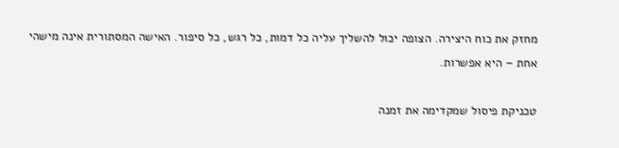מחזק את כוח היצירה. הצופה יכול להשליך עליה כל דמות, כל רגש, כל סיפור. האישה המסתורית אינה מישהי אחת – היא אפשרות.

טכניקת פיסול שמקדימה את זמנה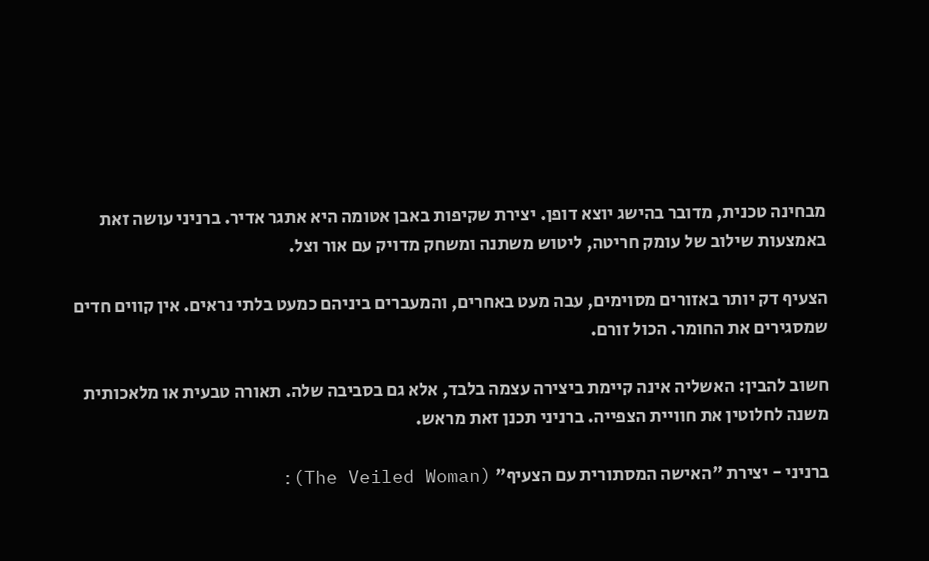מבחינה טכנית, מדובר בהישג יוצא דופן. יצירת שקיפות באבן אטומה היא אתגר אדיר. ברניני עושה זאת באמצעות שילוב של עומק חריטה, ליטוש משתנה ומשחק מדויק עם אור וצל.

הצעיף דק יותר באזורים מסוימים, עבה מעט באחרים, והמעברים ביניהם כמעט בלתי נראים. אין קווים חדים שמסגירים את החומר. הכול זורם.

חשוב להבין: האשליה אינה קיימת ביצירה עצמה בלבד, אלא גם בסביבה שלה. תאורה טבעית או מלאכותית משנה לחלוטין את חוויית הצפייה. ברניני תכנן זאת מראש.

ברניני - יצירת "האישה המסתורית עם הצעיף" (The Veiled Woman):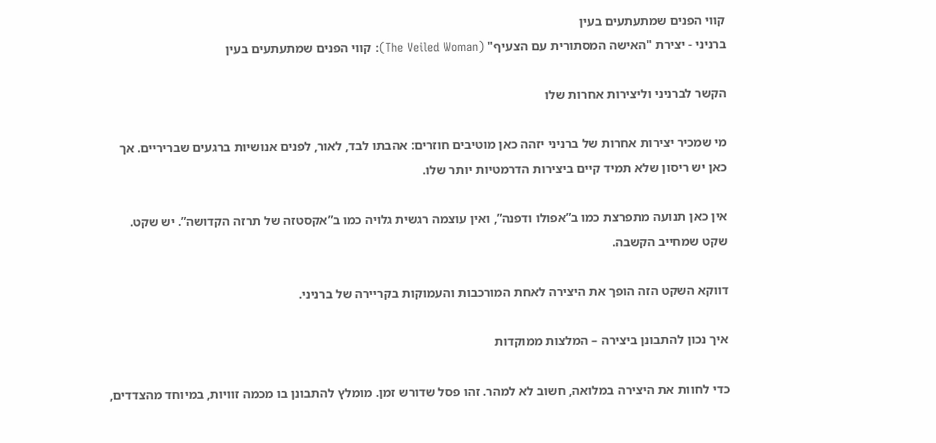קווי הפנים שמתעתעים בעין
ברניני - יצירת "האישה המסתורית עם הצעיף" (The Veiled Woman): קווי הפנים שמתעתעים בעין

הקשר לברניני וליצירות אחרות שלו

מי שמכיר יצירות אחרות של ברניני יזהה כאן מוטיבים חוזרים: אהבתו לבד, לאור, לפנים אנושיות ברגעים שבריריים. אך כאן יש ריסון שלא תמיד קיים ביצירות הדרמטיות יותר שלו.

אין כאן תנועה מתפרצת כמו ב”אפולו ודפנה”, ואין עוצמה רגשית גלויה כמו ב”אקסטזה של תרזה הקדושה”. יש שקט. שקט שמחייב הקשבה.

דווקא השקט הזה הופך את היצירה לאחת המורכבות והעמוקות בקריירה של ברניני.

איך נכון להתבונן ביצירה – המלצות ממוקדות

כדי לחוות את היצירה במלואה, חשוב לא למהר. זהו פסל שדורש זמן. מומלץ להתבונן בו מכמה זוויות, במיוחד מהצדדים,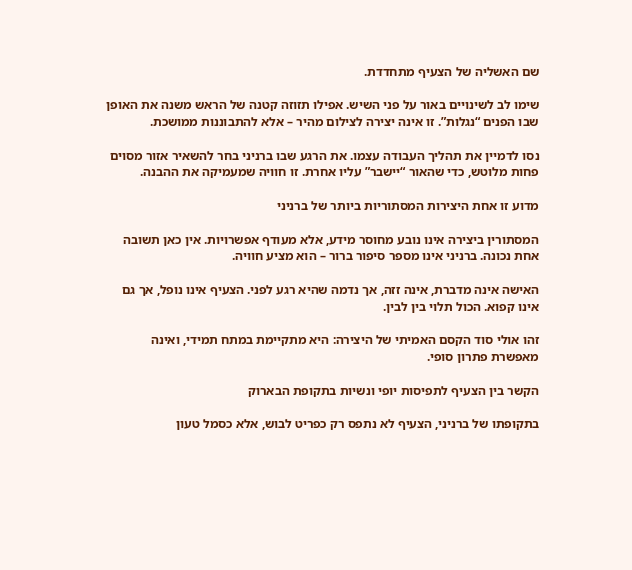שם האשליה של הצעיף מתחדדת.

שימו לב לשינויים באור על פני השיש. אפילו תזוזה קטנה של הראש משנה את האופן שבו הפנים “נגלות”. זו אינה יצירה לצילום מהיר – אלא להתבוננות ממושכת.

נסו לדמיין את תהליך העבודה עצמו. את הרגע שבו ברניני בחר להשאיר אזור מסוים פחות מלוטש, כדי שהאור “יישבר” עליו אחרת. זו חוויה שמעמיקה את ההבנה.

מדוע זו אחת היצירות המסתוריות ביותר של ברניני

המסתורין ביצירה אינו נובע מחוסר מידע, אלא מעודף אפשרויות. אין כאן תשובה אחת נכונה. ברניני אינו מספר סיפור ברור – הוא מציע חוויה.

האישה אינה מדברת, אינה זזה, אך נדמה שהיא רגע לפני. הצעיף אינו נופל, אך גם אינו קפוא. הכול תלוי בין לבין.

זהו אולי סוד הקסם האמיתי של היצירה: היא מתקיימת במתח תמידי, ואינה מאפשרת פתרון סופי.

הקשר בין הצעיף לתפיסות יופי ונשיות בתקופת הבארוק

בתקופתו של ברניני, הצעיף לא נתפס רק כפריט לבוש, אלא כסמל טעון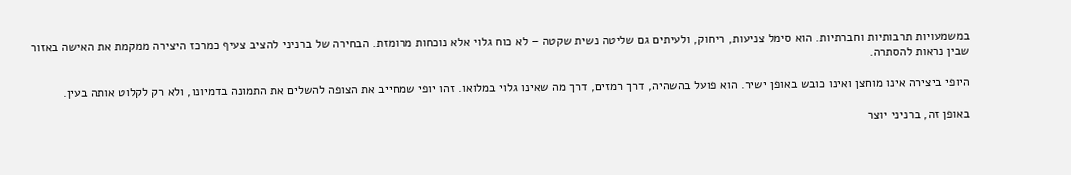במשמעויות תרבותיות וחברתיות. הוא סימל צניעות, ריחוק, ולעיתים גם שליטה נשית שקטה – לא כוח גלוי אלא נוכחות מרומזת. הבחירה של ברניני להציב צעיף כמרכז היצירה ממקמת את האישה באזור שבין נראות להסתרה.

היופי ביצירה אינו מוחצן ואינו כובש באופן ישיר. הוא פועל בהשהיה, דרך רמזים, דרך מה שאינו גלוי במלואו. זהו יופי שמחייב את הצופה להשלים את התמונה בדמיונו, ולא רק לקלוט אותה בעין.

באופן זה, ברניני יוצר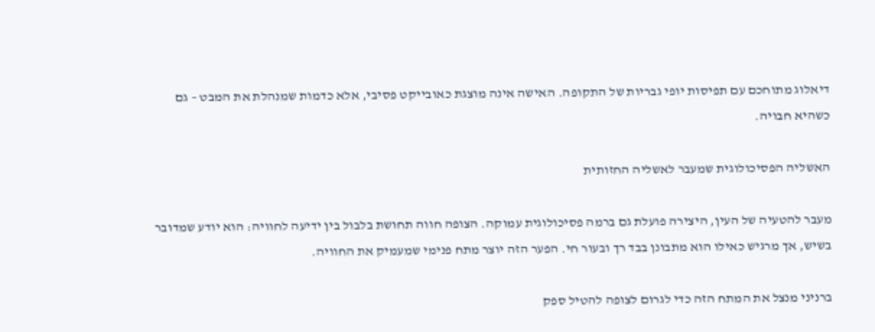דיאלוג מתוחכם עם תפיסות יופי גבריות של התקופה. האישה אינה מוצגת כאובייקט פסיבי, אלא כדמות שמנהלת את המבט – גם כשהיא חבויה.

האשליה הפסיכולוגית שמעבר לאשליה החזותית

מעבר להטעיה של העין, היצירה פועלת גם ברמה פסיכולוגית עמוקה. הצופה חווה תחושת בלבול בין ידיעה לחוויה: הוא יודע שמדובר בשיש, אך מרגיש כאילו הוא מתבונן בבד רך ובעור חי. הפער הזה יוצר מתח פנימי שמעמיק את החוויה.

ברניני מנצל את המתח הזה כדי לגרום לצופה להטיל ספק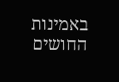באמינות החושים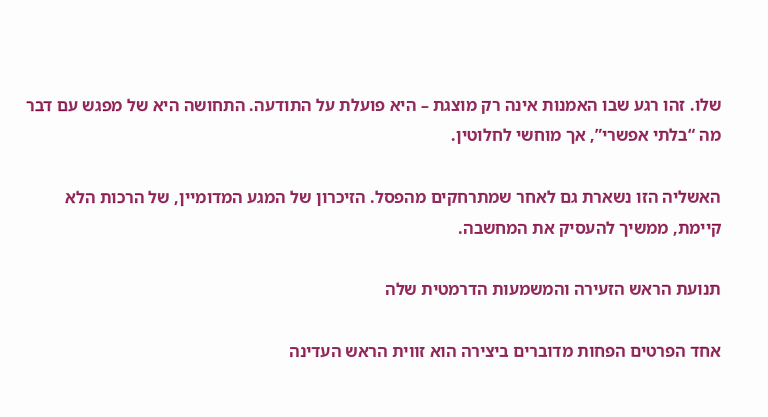שלו. זהו רגע שבו האמנות אינה רק מוצגת – היא פועלת על התודעה. התחושה היא של מפגש עם דבר מה “בלתי אפשרי”, אך מוחשי לחלוטין.

האשליה הזו נשארת גם לאחר שמתרחקים מהפסל. הזיכרון של המגע המדומיין, של הרכות הלא קיימת, ממשיך להעסיק את המחשבה.

תנועת הראש הזעירה והמשמעות הדרמטית שלה

אחד הפרטים הפחות מדוברים ביצירה הוא זווית הראש העדינה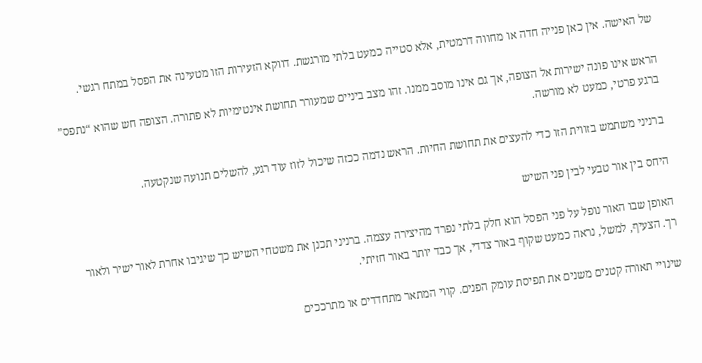של האישה. אין כאן פנייה חדה או מחווה דרמטית, אלא סטייה כמעט בלתי מורגשת. דווקא הזעירות הזו מטעינה את הפסל במתח רגשי.

הראש אינו פונה ישירות אל הצופה, אך גם אינו מוסב ממנו. זהו מצב ביניים שמעורר תחושת אינטימיות לא פתורה. הצופה חש שהוא “נתפס” ברגע פרטי, כמעט לא מורשה.

ברניני משתמש בזווית הזו כדי להעצים את תחושת החיות. הראש נדמה ככזה שיכול לזוז עוד רגע, להשלים תנועה שנקטעה.

היחס בין אור טבעי לבין פני השיש

האופן שבו האור נופל על פני הפסל הוא חלק בלתי נפרד מהיצירה עצמה. ברניני תכנן את משטחי השיש כך שיגיבו אחרת לאור ישיר ולאור רך. הצעיף, למשל, נראה כמעט שקוף באור צדדי, אך כבד יותר באור חזיתי.

שינויי תאורה קטנים משנים את תפיסת עומק הפנים. קווי המתאר מתחדדים או מתרככים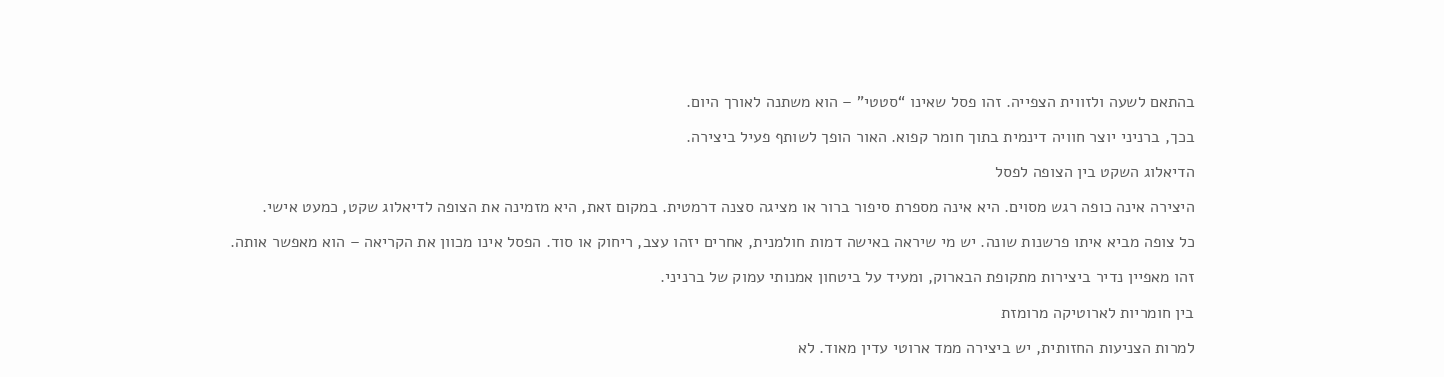בהתאם לשעה ולזווית הצפייה. זהו פסל שאינו “סטטי” – הוא משתנה לאורך היום.

בכך, ברניני יוצר חוויה דינמית בתוך חומר קפוא. האור הופך לשותף פעיל ביצירה.

הדיאלוג השקט בין הצופה לפסל

היצירה אינה כופה רגש מסוים. היא אינה מספרת סיפור ברור או מציגה סצנה דרמטית. במקום זאת, היא מזמינה את הצופה לדיאלוג שקט, כמעט אישי.

כל צופה מביא איתו פרשנות שונה. יש מי שיראה באישה דמות חולמנית, אחרים יזהו עצב, ריחוק או סוד. הפסל אינו מכוון את הקריאה – הוא מאפשר אותה.

זהו מאפיין נדיר ביצירות מתקופת הבארוק, ומעיד על ביטחון אמנותי עמוק של ברניני.

בין חומריות לארוטיקה מרומזת

למרות הצניעות החזותית, יש ביצירה ממד ארוטי עדין מאוד. לא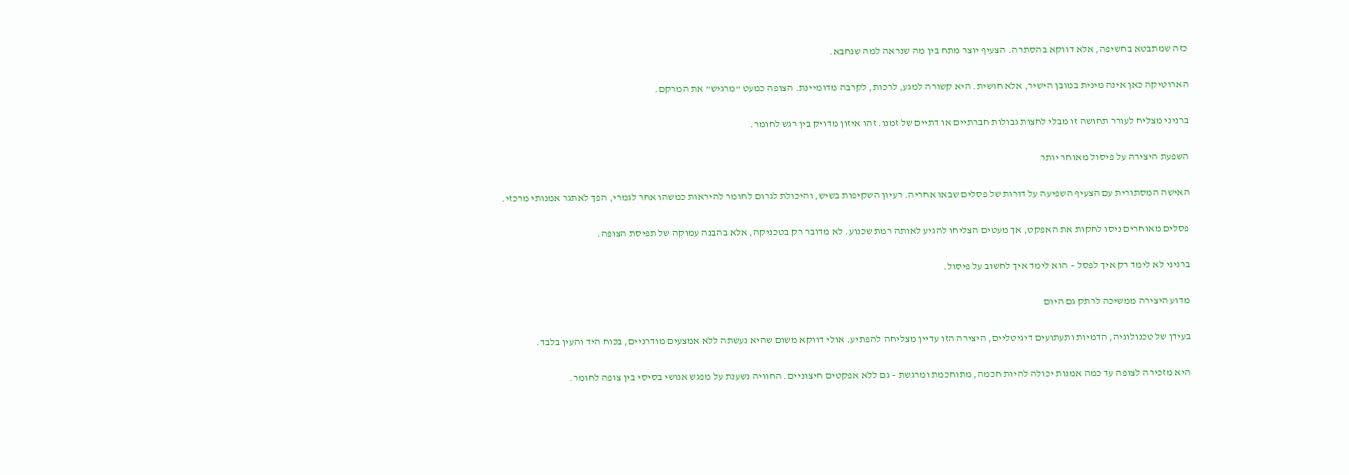כזה שמתבטא בחשיפה, אלא דווקא בהסתרה. הצעיף יוצר מתח בין מה שנראה למה שנחבא.

הארוטיקה כאן אינה מינית במובן הישיר, אלא חושית. היא קשורה למגע, לרכות, לקרבה מדומיינת. הצופה כמעט “מרגיש” את המרקם.

ברניני מצליח לעורר תחושה זו מבלי לחצות גבולות חברתיים או דתיים של זמנו. זהו איזון מדויק בין רגש לחומר.

השפעת היצירה על פיסול מאוחר יותר

האישה המסתורית עם הצעיף השפיעה על דורות של פסלים שבאו אחריה. רעיון השקיפות בשיש, והיכולת לגרום לחומר להיראות כמשהו אחר לגמרי, הפך לאתגר אמנותי מרכזי.

פסלים מאוחרים ניסו לחקות את האפקט, אך מעטים הצליחו להגיע לאותה רמת שכנוע. לא מדובר רק בטכניקה, אלא בהבנה עמוקה של תפיסת הצופה.

ברניני לא לימד רק איך לפסל – הוא לימד איך לחשוב על פיסול.

מדוע היצירה ממשיכה לרתק גם היום

בעידן של טכנולוגיה, הדמיות ותעתועים דיגיטליים, היצירה הזו עדיין מצליחה להפתיע. אולי דווקא משום שהיא נעשתה ללא אמצעים מודרניים, בכוח היד והעין בלבד.

היא מזכירה לצופה עד כמה אמנות יכולה להיות חכמה, מתוחכמת ומרגשת – גם ללא אפקטים חיצוניים. החוויה נשענת על מפגש אנושי בסיסי בין צופה לחומר.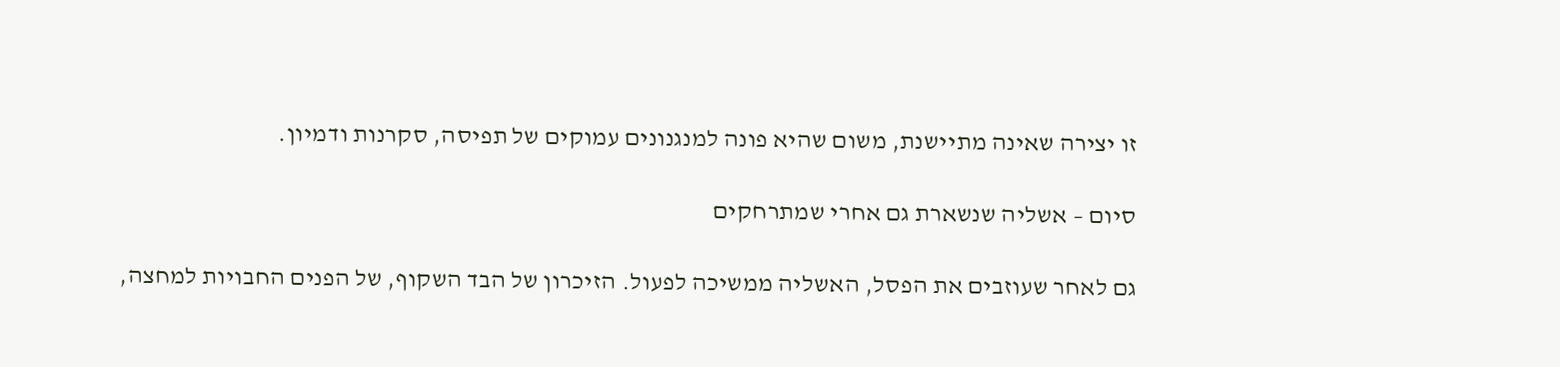זו יצירה שאינה מתיישנת, משום שהיא פונה למנגנונים עמוקים של תפיסה, סקרנות ודמיון.

סיום – אשליה שנשארת גם אחרי שמתרחקים

גם לאחר שעוזבים את הפסל, האשליה ממשיכה לפעול. הזיכרון של הבד השקוף, של הפנים החבויות למחצה,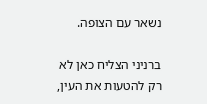נשאר עם הצופה.

ברניני הצליח כאן לא רק להטעות את העין,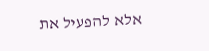אלא להפעיל את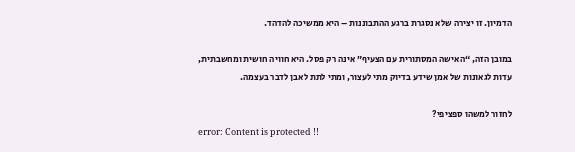הדמיון. זו יצירה שלא נסגרת ברגע ההתבוננות – היא ממשיכה להדהד.

במובן הזה, “האישה המסתורית עם הצעיף” אינה רק פסל. היא חוויה חושית ומחשבתית, עדות לגאונות של אמן שידע בדיוק מתי לעצור, ומתי לתת לאבן לדבר בעצמה.

לחזור למשהו ספציפי?
error: Content is protected !!